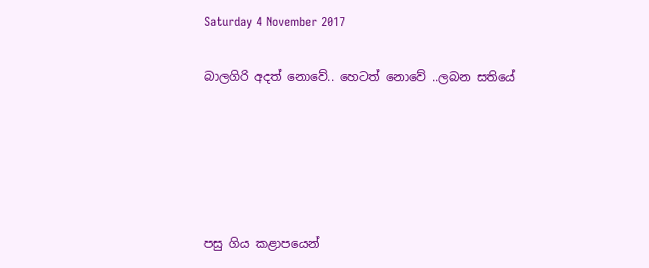Saturday 4 November 2017

බාලගිරි අදත් නොවේ.. හෙටත් නොවේ ..ලබන සතියේ





පසු ගිය කළාපයෙන්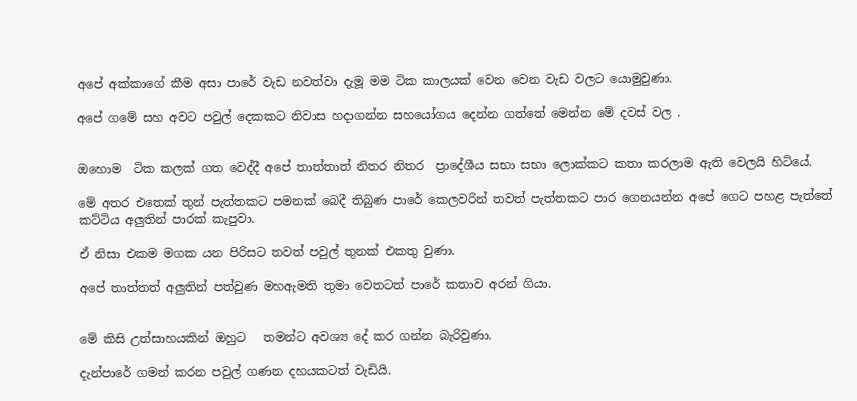අපේ අක්කාගේ කීම අසා පාරේ වැඩ නවත්වා දැමූ මම ටික කාලයක් වෙන වෙන වැඩ වලට යොමුවුණා.

අපේ ගමේ සහ අවට පවුල් දෙකකට නිවාස හදාගන්න සහයෝගය දෙන්න ගත්තේ මෙන්න මේ දවස් වල .


ඔහොම  ටික කලක් ගත වෙද්දී අපේ තාත්තාත් නිතර නිතර  ප්‍රාදේශීය සභා සභා ලොක්කට කතා කරලාම ඇති වෙලයි හිටියේ.

මේ අතර එතෙක් තුන් පැත්තකට පමනක් බෙදී තිබුණ පාරේ කෙලවරින් තවත් පැත්තකට පාර ගෙනයන්න අපේ ගෙට පහළ පැත්තේ කට්ටිය අලුතින් පාරක් කැපුවා.

ඒ නිසා එකම මගක යන පිරිසට තවත් පවුල් තුනක් එකතු වුණා.

අපේ තාත්තත් අලුතින් පත්වුණ මහඇමති තුමා වෙතටත් පාරේ කතාව අරන් ගියා.


මේ කිසි උත්සාහයකින් ඔහුට   තමන්ට අවශ්‍ය දේ කර ගන්න බැරිවුණා.

දැන්පාරේ ගමන් කරන පවුල් ගණන දහයකටත් වැඩියි.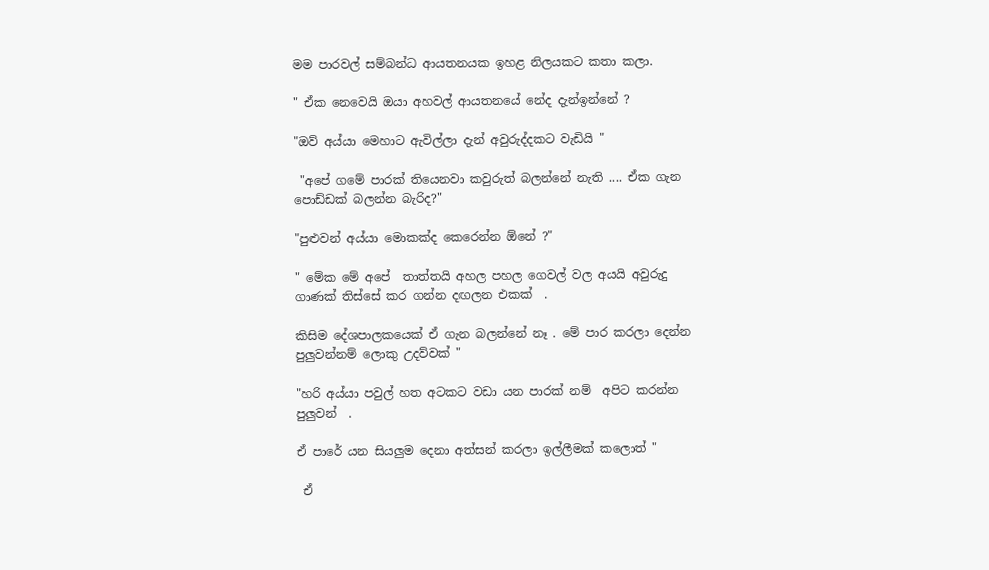මම පාරවල් සම්බන්ධ ආයතනයක ඉහළ නිලයකට කතා කලා.

" ඒක නෙවෙයි ඔයා අහවල් ආයතනයේ නේද දැන්ඉන්නේ ?

"ඔව් අය්යා මෙහාට ඇවිල්ලා දැන් අවුරුද්දකට වැඩියි "

 "අපේ ගමේ පාරක් තියෙනවා කවුරුත් බලන්නේ නැති .... ඒක ගැන පොඩ්ඩක් බලන්න බැරිද?"

"පුළුවන් අය්යා මොකක්ද කෙරෙන්න ඕනේ ?"

" මේක මේ අපේ  තාත්තයි අහල පහල ගෙවල් වල අයයි අවුරුදු ගාණක් තිස්සේ කර ගන්න දඟලන එකක්  .

කිසිම දේශපාලකයෙක් ඒ ගැන බලන්නේ නෑ . මේ පාර කරලා දෙන්න පුලුවන්නම් ලොකු උදව්වක් "

"හරි අය්යා පවුල් හත අටකට වඩා යන පාරක් නම්  අපිට කරන්න පුලුවන්  .

ඒ පාරේ යන සියලුම දෙනා අත්සන් කරලා ඉල්ලීමක් කලොත් "

 ඒ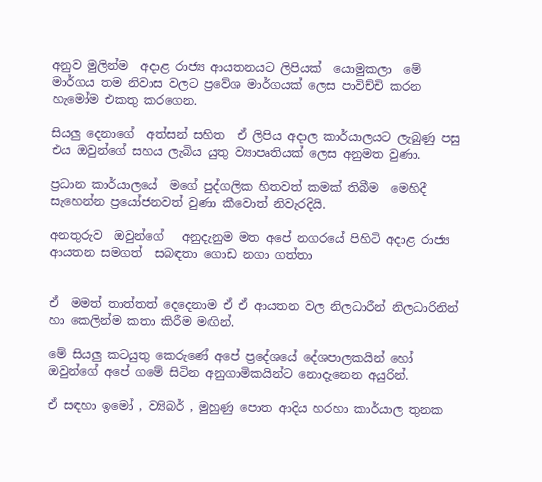අනුව මුලින්ම  අදාළ රාජ්‍ය ආයතනයට ලිපියක්  යොමුකලා  මේ මාර්ගය තම නිවාස වලට ප්‍රවේශ මාර්ගයක් ලෙස පාවිච්චි කරන හැමෝම එකතු කරගෙන.

සියලු දෙනාගේ  අත්සන් සහිත  ඒ ලිපිය අදාල කාර්යාලයට ලැබුණු පසු  එය ඔවුන්ගේ සහය ලැබිය යුතු ව්‍යාපෘතියක් ලෙස අනුමත වුණා.

ප්‍රධාන කාර්යාලයේ  මගේ පුද්ගලික හිතවත් කමක් තිබීම  මෙහිදී සැහෙන්න ප්‍රයෝජනවත් වුණා කීවොත් නිවැරදියි.

අනතුරුව  ඔවුන්ගේ   අනුදැනුම මත අපේ නගරයේ පිහිටි අදාළ රාජ්‍ය ආයතන සමගත්  සබඳතා ගොඩ නගා ගත්තා


ඒ  මමත් තාත්තත් දෙදෙනාම ඒ ඒ ආයතන වල නිලධාරීන් නිලධාරිනින්  හා කෙලින්ම කතා කිරීම මඟින්.

මේ සියලු කටයුතු කෙරුණේ අපේ ප්‍රදේශයේ දේශපාලකයින් හෝ ඔවුන්ගේ අපේ ගමේ සිටින අනුගාමිකයින්ට නොදැනෙන අයුරින්.

ඒ සඳහා ඉමෝ , ව්‍යිබර් , මුහුණු පොත ආදිය හරහා කාර්යාල තුනක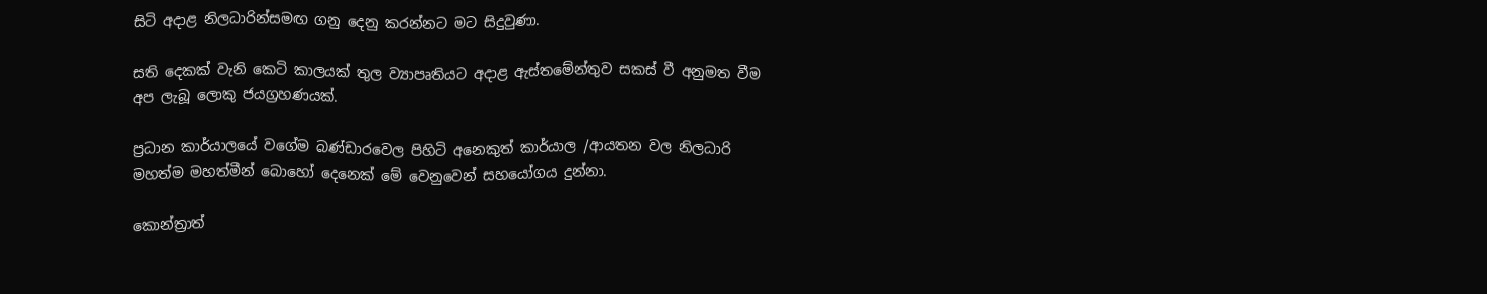සිටි අදාළ නිලධාරින්සමඟ ගනු දෙනු කරන්නට මට සිදුවුණා.

සති දෙකක් වැනි කෙටි කාලයක් තුල ව්‍යාපෘතියට අදාළ ඇස්තමේන්තුව සකස් වී අනුමත වීම අප ලැබූ ලොකු ජයග්‍රහණයක්.

ප්‍රධාන කාර්යාලයේ වගේම බණ්ඩාරවෙල පිහිටි අනෙකුත් කාර්යාල /ආයතන වල නිලධාරි මහත්ම මහත්මීන් බොහෝ දෙනෙක් මේ වෙනුවෙන් සහයෝගය දුන්නා.

කොන්ත්‍රාත්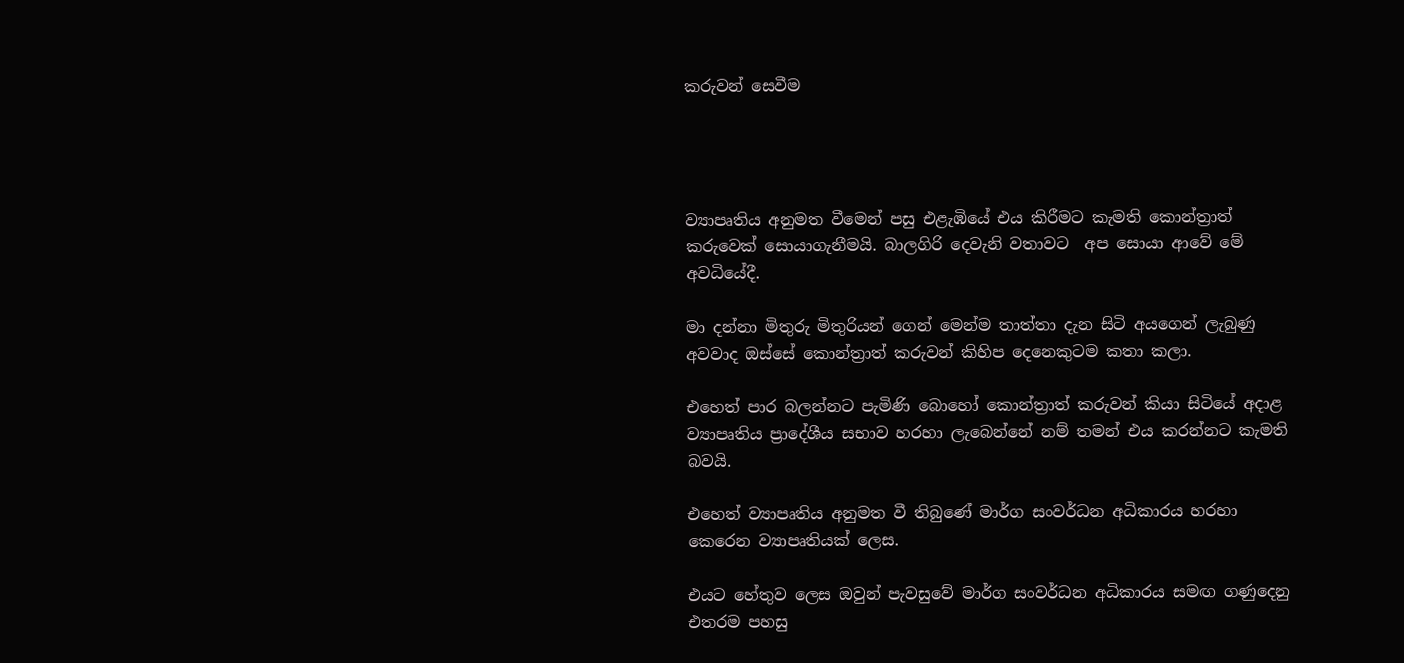කරුවන් සෙවීම




ව්‍යාපෘතිය අනුමත වීමෙන් පසු එළැඹියේ එය කිරීමට කැමති කොන්ත්‍රාත් කරුවෙක් සොයාගැනීමයි. බාලගිරි දෙවැනි වතාවට  අප සොයා ආවේ මේ අවධියේදී.

මා දන්නා මිතුරු මිතුරියන් ගෙන් මෙන්ම තාත්තා දැන සිටි අයගෙන් ලැබුණු අවවාද ඔස්සේ කොන්ත්‍රාත් කරුවන් කිහිප දෙනෙකුටම කතා කලා.

එහෙත් පාර බලන්නට පැමිණි බොහෝ කොන්ත්‍රාත් කරුවන් කියා සිටියේ අදාළ ව්‍යාපෘතිය ප්‍රාදේශීය සභාව හරහා ලැබෙන්නේ නම් තමන් එය කරන්නට කැමති බවයි.

එහෙත් ව්‍යාපෘතිය අනුමත වී තිබුණේ මාර්ග සංවර්ධන අධිකාරය හරහා කෙරෙන ව්‍යාපෘතියක් ලෙස.

එයට හේතුව ලෙස ඔවුන් පැවසුවේ මාර්ග සංවර්ධන අධිකාරය සමඟ ගණුදෙනු එතරම පහසු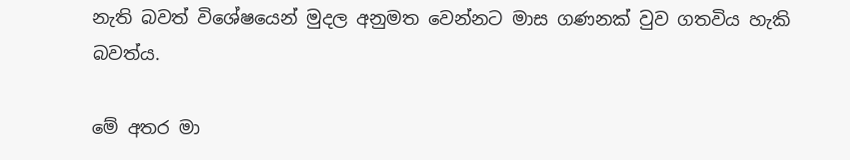නැති බවත් විශේෂයෙන් මුදල අනුමත වෙන්නට මාස ගණනක් වුව ගතවිය හැකි බවත්ය.

මේ අතර මා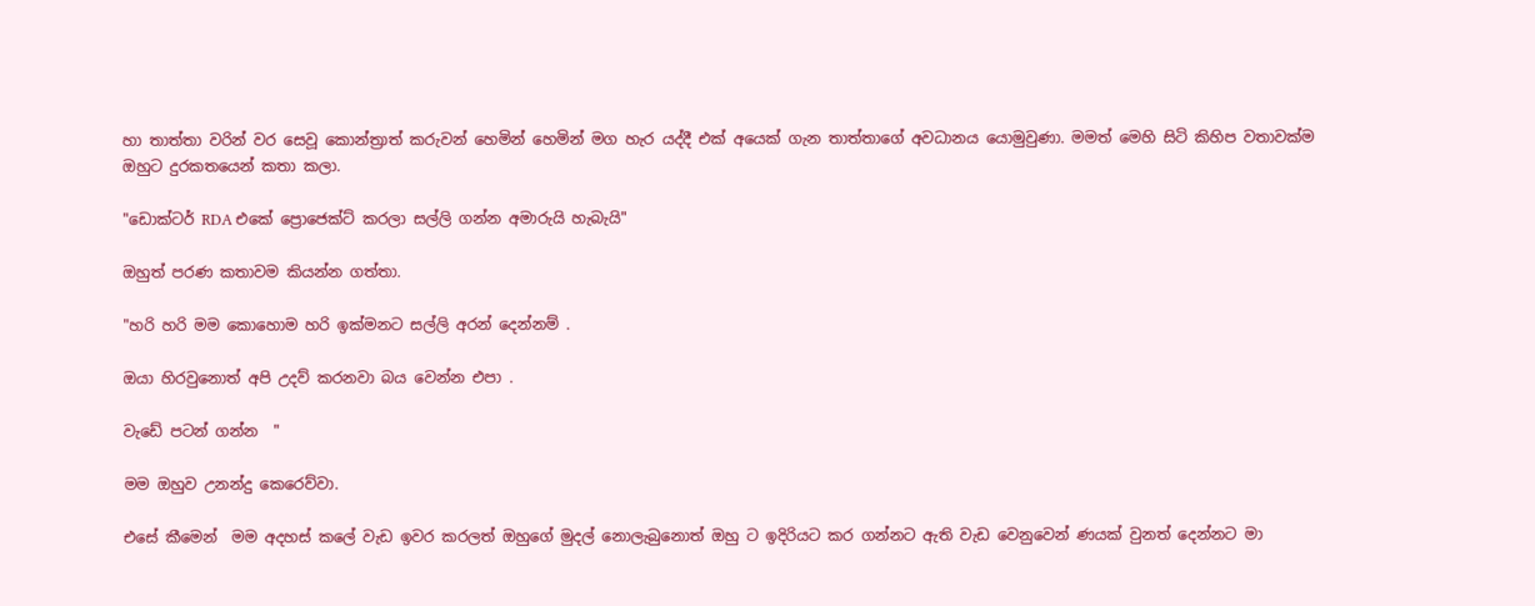හා තාත්තා වරින් වර සෙවූ කොන්ත්‍රාත් කරුවන් හෙමින් හෙමින් මග හැර යද්දී එක් අයෙක් ගැන තාත්තාගේ අවධානය යොමුවුණා. මමත් මෙහි සිටි කිහිප වතාවක්ම ඔහුට දුරකතයෙන් කතා කලා.

"ඩොක්ටර් RDA එකේ ප්‍රොජෙක්ට් කරලා සල්ලි ගන්න අමාරුයි හැබැයි"

ඔහුත් පරණ කතාවම කියන්න ගත්තා.

"හරි හරි මම කොහොම හරි ඉක්මනට සල්ලි අරන් දෙන්නම් .

ඔයා හිරවුනොත් අපි උදව් කරනවා බය වෙන්න එපා .

වැඩේ පටන් ගන්න  "

මම ඔහුව උනන්දු කෙරෙව්වා.

එසේ කීමෙන්  මම අදහස් කලේ වැඩ ඉවර කරලත් ඔහුගේ මුදල් නොලැබුනොත් ඔහු ට ඉදිරියට කර ගන්නට ඇති වැඩ වෙනුවෙන් ණයක් වුනත් දෙන්නට මා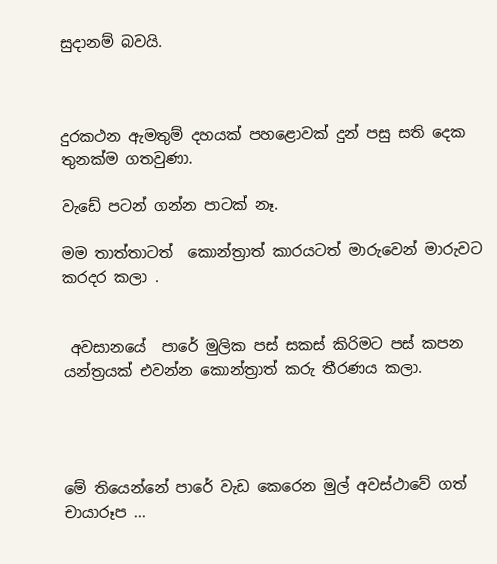සුදානම් බවයි.



දුරකථන ඇමතුම් දහයක් පහළොවක් දුන් පසු සති දෙක තුනක්ම ගතවුණා.

වැඩේ පටන් ගන්න පාටක් නෑ.

මම තාත්තාටත්  කොන්ත්‍රාත් කාරයටත් මාරුවෙන් මාරුවට කරදර කලා .


 අවසානයේ  පාරේ මුලික පස් සකස් කිරිමට පස් කපන යන්ත්‍රයක් එවන්න කොන්ත්‍රාත් කරු තීරණය කලා.




මේ තියෙන්නේ පාරේ වැඩ කෙරෙන මුල් අවස්ථාවේ ගත් චායාරූප ...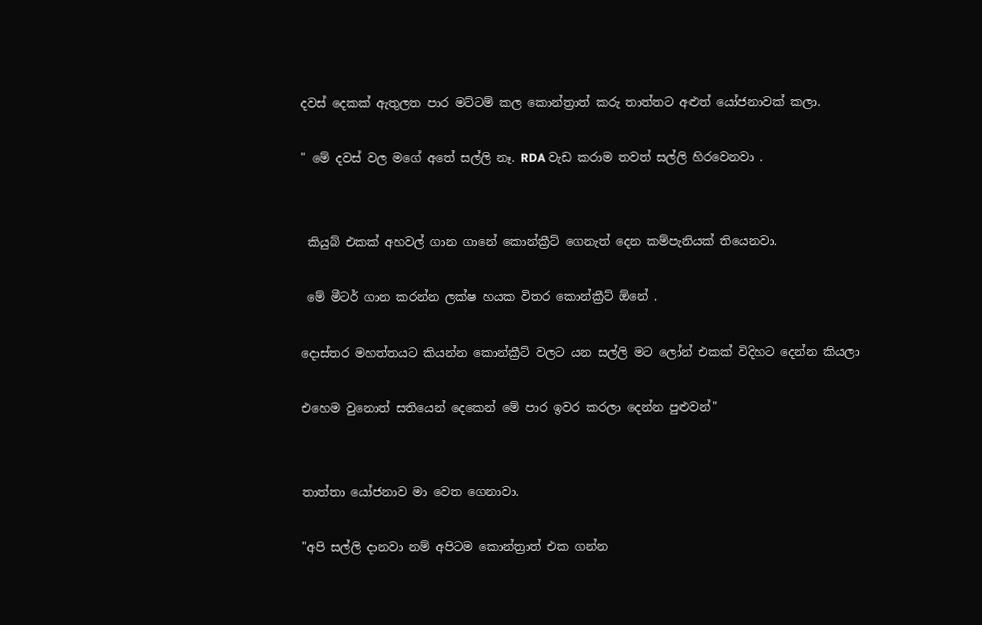දවස් දෙකක් ඇතුලත පාර මට්ටම් කල කොන්ත්‍රාත් කරු තාත්තට අළුත් යෝජනාවක් කලා.

" මේ දවස් වල මගේ අතේ සල්ලි නෑ. RDA වැඩ කරාම තවත් සල්ලි හිරවෙනවා .


 කියුබ් එකක් අහවල් ගාන ගානේ කොන්ක්‍රීට් ගෙනැත් දෙන කම්පැනියක් තියෙනවා.

 මේ මීටර් ගාන කරන්න ලක්ෂ හයක විතර කොන්ක්‍රීට් ඕනේ .

දොස්තර මහත්තයට කියන්න කොන්ක්‍රීට් වලට යන සල්ලි මට ලෝන් එකක් විදිහට දෙන්න කියලා

එහෙම වුනොත් සතියෙන් දෙකෙන් මේ පාර ඉවර කරලා දෙන්න පුළුවන්"


තාත්තා යෝජනාව මා වෙත ගෙනාවා.

"අපි සල්ලි දානවා නම් අපිටම කොන්ත්‍රාත් එක ගන්න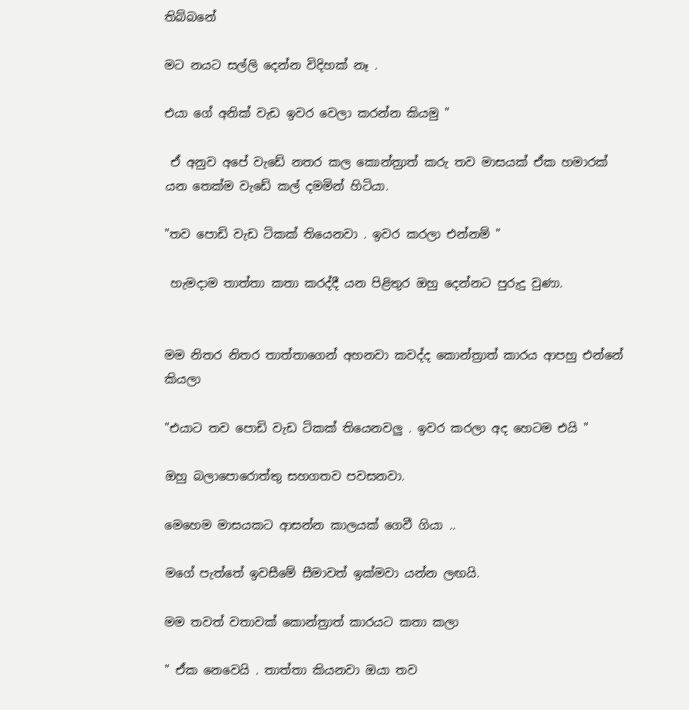තිබ්බනේ

මට නයට සල්ලි දෙන්න විදිහක් නෑ .

එයා ගේ අනික් වැඩ ඉවර වෙලා කරන්න කියමු "

 ඒ අනුව අපේ වැඩේ නතර කල කොන්ත්‍රාත් කරු තව මාසයක් ඒක හමාරක් යන තෙක්ම වැඩේ කල් දමමින් හිටියා.

"තව පොඩි වැඩ ටිකක් තියෙනවා . ඉවර කරලා එන්නම් "

 හැමදාම තාත්තා කතා කරද්දී යන පිළිතුර ඔහු දෙන්නට පුරුදු වුණා.


මම නිතර නිතර තාත්තාගෙන් අහනවා කවද්ද කොන්ත්‍රාත් කාරය ආපහු එන්නේ කියලා

"එයාට තව පොඩි වැඩ ටිකක් තියෙනවලු . ඉවර කරලා අද හෙටම එයි "

ඔහු බලාපොරොත්තු සහගතව පවසනවා.

මෙහෙම මාසයකට ආසන්න කාලයක් ගෙවී ගියා ..

මගේ පැත්තේ ඉවසීමේ සීමාවත් ඉක්මවා යන්න ලඟයි.

මම තවත් වතාවක් කොන්ත්‍රාත් කාරයට කතා කලා

" ඒක නෙවෙයි . තාත්තා කියනවා ඔයා තව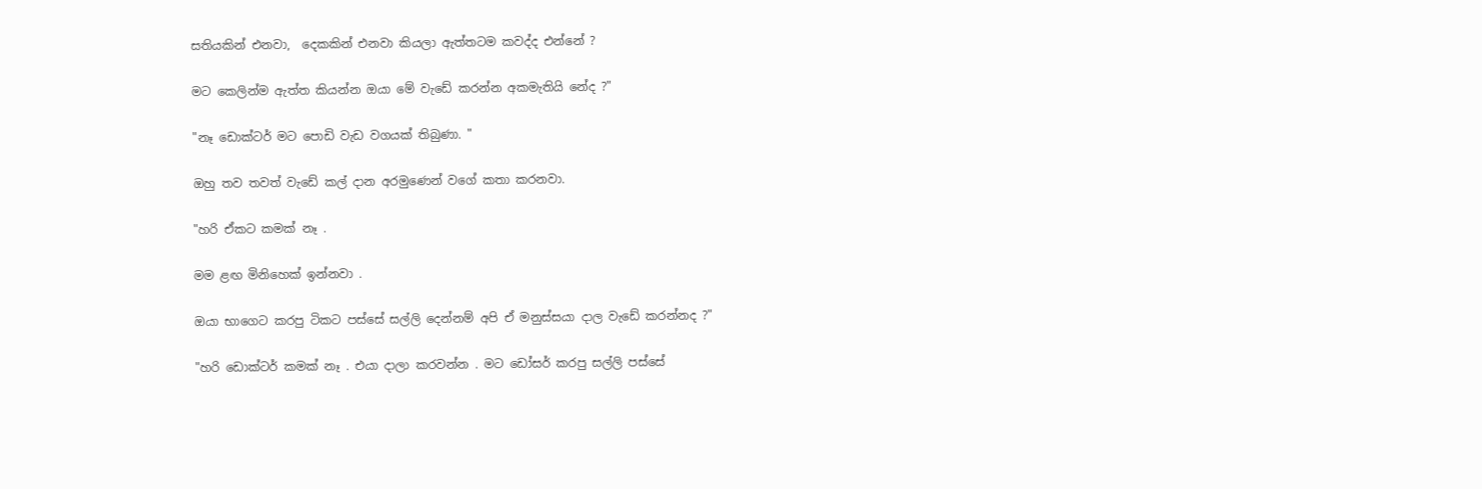සතියකින් එනවා,  දෙකකින් එනවා කියලා ඇත්තටම කවද්ද එන්නේ ?

මට කෙලින්ම ඇත්ත කියන්න ඔයා මේ වැඩේ කරන්න අකමැතියි නේද ?"

"නෑ ඩොක්ටර් මට පොඩි වැඩ වගයක් තිබුණා. "

ඔහු තව තවත් වැඩේ කල් දාන අරමුණෙන් වගේ කතා කරනවා.

"හරි ඒකට කමක් නෑ .

මම ළඟ මිනිහෙක් ඉන්නවා .

ඔයා භාගෙට කරපු ටිකට පස්සේ සල්ලි දෙන්නම් අපි ඒ මනුස්සයා දාල වැඩේ කරන්නද ?"

"හරි ඩොක්ටර් කමක් නෑ . එයා දාලා කරවන්න . මට ඩෝසර් කරපු සල්ලි පස්සේ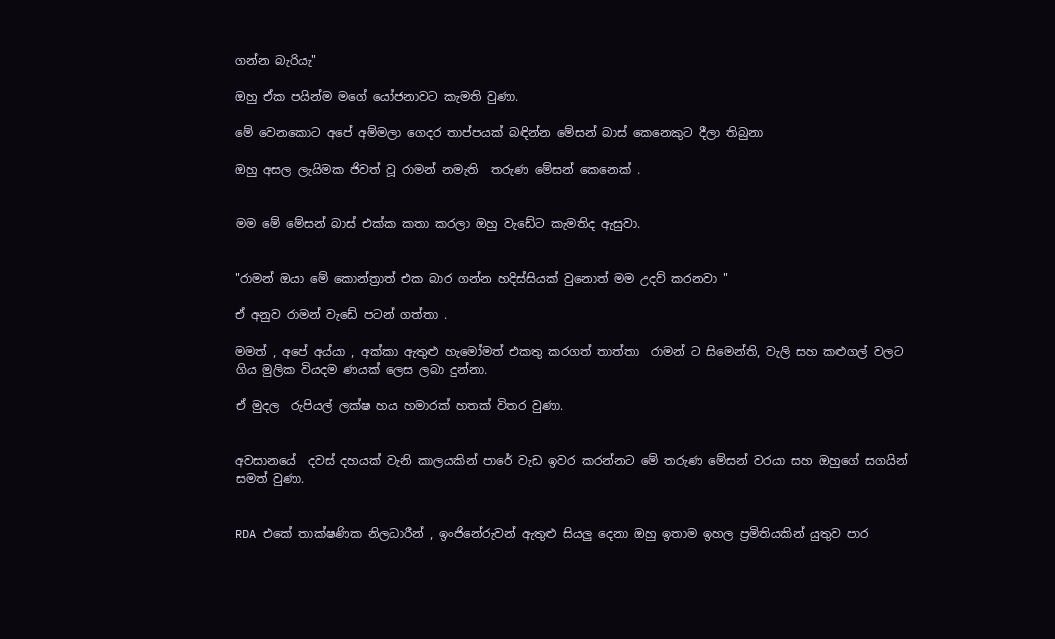ගන්න බැරියැ"

ඔහු ඒක පයින්ම මගේ යෝජනාවට කැමති වුණා.

මේ වෙනකොට අපේ අම්මලා ගෙදර තාප්පයක් බඳින්න මේසන් බාස් කෙනෙකුට දීලා තිබුනා

ඔහු අසල ලැයිමක ජිවත් වූ රාමන් නමැති  තරුණ මේසන් කෙනෙක් .


මම මේ මේසන් බාස් එක්ක කතා කරලා ඔහු වැඩේට කැමතිද ඇසුවා.


"රාමන් ඔයා මේ කොන්ත්‍රාත් එක බාර ගන්න හදිස්සියක් වුනොත් මම උදව් කරනවා "

ඒ අනුව රාමන් වැඩේ පටන් ගත්තා .

මමත් , අපේ අය්යා , අක්කා ඇතුළු හැමෝමත් එකතු කරගත් තාත්තා  රාමන් ට සිමෙන්ති, වැලි සහ කළුගල් වලට ගිය මුලික වියදම ණයක් ලෙස ලබා දුන්නා.

ඒ මුදල  රුපියල් ලක්ෂ හය හමාරක් හතක් විතර වුණා.


අවසානයේ  දවස් දහයක් වැනි කාලයකින් පාරේ වැඩ ඉවර කරන්නට මේ තරුණ මේසන් වරයා සහ ඔහුගේ සගයින් සමත් වුණා.


RDA එකේ තාක්ෂණික නිලධාරීන් , ඉංජිනේරුවන් ඇතුළු සියලු දෙනා ඔහු ඉතාම ඉහල ප්‍රමිතියකින් යුතුව පාර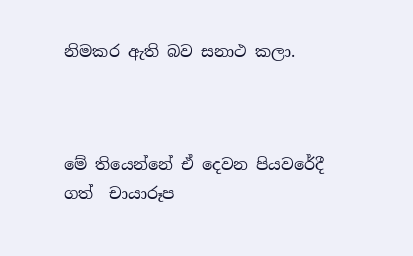නිමකර ඇති බව සනාථ කලා.



මේ තියෙන්නේ ඒ දෙවන පියවරේදී ගත්  චායාරූප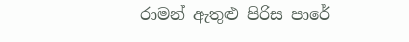රාමන් ඇතුළු පිරිස පාරේ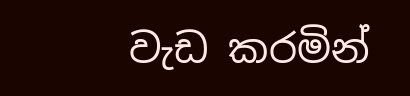වැඩ කරමින්